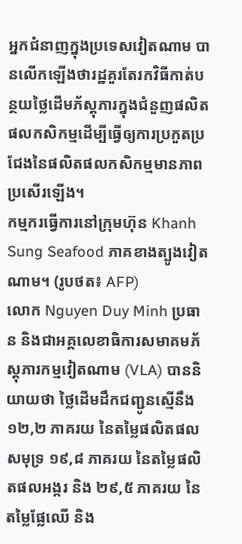អ្នកជំនាញក្នុងប្រទេសវៀតណាម បានលើកឡើងថារដ្ឋគួរតែរកវិធីកាត់បន្ថយថ្លៃដើមភ័ស្តុភារក្នុងជំនួញផលិតផលកសិកម្មដើម្បីធ្វើឲ្យការប្រកួតប្រជែងនៃផលិតផលកសិកម្មមានភាពប្រសើរឡើង។
កម្មករធ្វើការនៅក្រុមហ៊ុន Khanh Sung Seafood ភាគខាងត្បូងវៀតណាម។ (រូបថត៖ AFP)
លោក Nguyen Duy Minh ប្រធាន និងជាអគ្គលេខាធិការសមាគមភ័ស្តុភារកម្មវៀតណាម (VLA) បាននិយាយថា ថ្លៃដើមដឹកជញ្ជូនស្មើនឹង ១២,២ ភាគរយ នៃតម្លៃផលិតផលសមុទ្រ ១៩,៨ ភាគរយ នៃតម្លៃផលិតផលអង្ករ និង ២៩,៥ ភាគរយ នៃតម្លៃផ្លែឈើ និង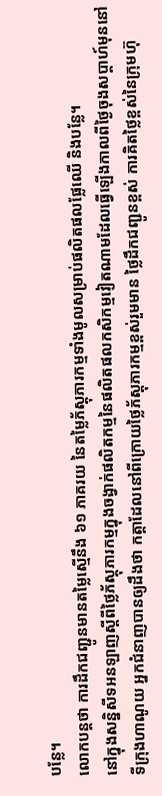បន្លែ។
លោកបន្តថា ការដឹកជញ្ជូនមានតម្លៃស្មើនឹង ៦១ ភាគរយ នៃតម្លៃភ័ស្តុភារកម្មទាំងមូលសម្រាប់ផលិតផលផ្លែឈើ និងបន្លែ។
នៅក្នុងសន្និសីទអនឡាញស្តីពីថ្លៃភ័ស្តុភារកម្មក្នុងចង្វាក់ផលិតកម្មនៃផលិតផលកសិកម្មវៀតណាមដែលធ្វើឡើងកាលពីថ្ងៃចុងសប្តាហ៍មុននៅទីក្រុងហាណូយ អ្នកជំនាញបានឲ្យដឹងថា កត្តាដែលនៅពីក្រោយថ្លៃភ័ស្តុភារកម្មខ្ពស់រួមមាន ថ្លៃដឹកជញ្ជូនខ្ពស់ ការគិតថ្លៃខ្ពស់នៃក្រុមហ៊ុ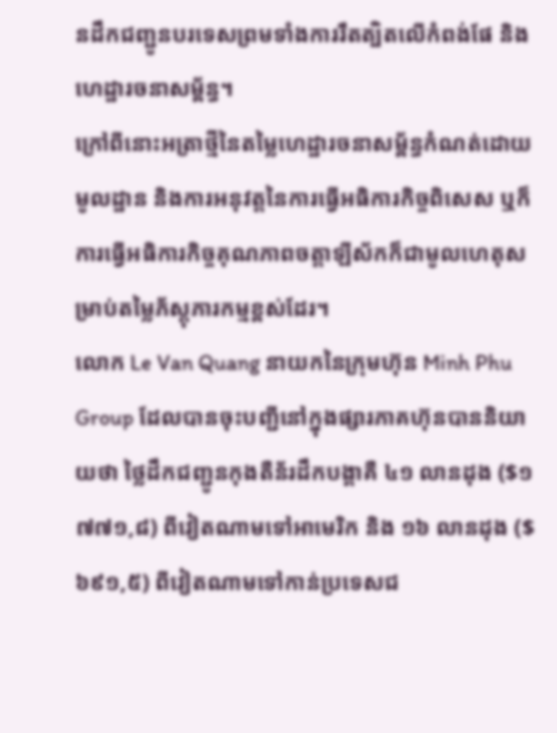នដឹកជញ្ជូនបរទេសព្រមទាំងការរឹតត្បិតលើកំពង់ផែ និងហេដ្ឋារចនាសម្ព័ន្ធ។
ក្រៅពីនោះអត្រាថ្មីនៃតម្លៃហេដ្ឋារចនាសម្ព័ន្ធកំណត់ដោយមូលដ្ឋាន និងការអនុវត្តនៃការធ្វើអធិការកិច្ចពិសេស ឬក៏ការធ្វើអធិការកិច្ចគុណភាពចត្តាឡីស័កក៏ជាមូលហេតុសម្រាប់តម្លៃភ័ស្តុភារកម្មខ្ពស់ដែរ។
លោក Le Van Quang នាយកនៃក្រុមហ៊ុន Minh Phu Group ដែលបានចុះបញ្ជីនៅក្នុងផ្សារភាគហ៊ុនបាននិយាយថា ថ្លៃដឹកជញ្ជូនកុងតឺន័រដឹកបង្គាគឺ ៤១ លានដុង ($១ ៧៧១,៨) ពីវៀតណាមទៅអាមេរិក និង ១៦ លានដុង ($៦៩១,៥) ពីវៀតណាមទៅកាន់ប្រទេសជ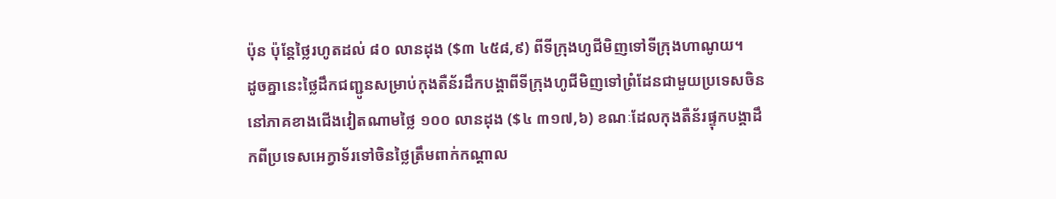ប៉ុន ប៉ុន្តែថ្លៃរហូតដល់ ៨០ លានដុង ($៣ ៤៥៨,៩) ពីទីក្រុងហូជីមិញទៅទីក្រុងហាណូយ។
ដូចគ្នានេះថ្លៃដឹកជញ្ជូនសម្រាប់កុងតឺន័រដឹកបង្គាពីទីក្រុងហូជីមិញទៅព្រំដែនជាមួយប្រទេសចិននៅភាគខាងជើងវៀតណាមថ្លៃ ១០០ លានដុង ($៤ ៣១៧,៦) ខណៈដែលកុងតឺន័រផ្ទុកបង្គាដឹកពីប្រទេសអេក្វាទ័រទៅចិនថ្លៃត្រឹមពាក់កណ្តាល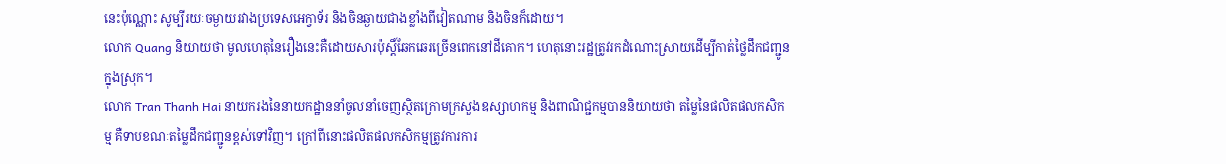នេះប៉ុណ្ណោះ សូម្បីរយៈចម្ងាយរវាងប្រទេសអេក្វាទ័រ និងចិនឆ្ងាយជាងខ្លាំងពីវៀតណាម និងចិនក៏ដោយ។
លោក Quang និយាយថា មូលហេតុនៃរឿងនេះគឺដោយសារប៉ុស្តិ៍ឆែកឆេរច្រើនពេកនៅដីគោក។ ហេតុនោះរដ្ឋត្រូវរកដំណោះស្រាយដើម្បីកាត់ថ្លៃដឹកជញ្ជូនក្នុងស្រុក។
លោក Tran Thanh Hai នាយករងនៃនាយកដ្ឋាននាំចូលនាំចេញស្ថិតក្រោមក្រសួងឧស្សាហកម្ម និងពាណិជ្ជកម្មបាននិយាយថា តម្លៃនៃផលិតផលកសិកម្ម គឺទាបខណៈតម្លៃដឹកជញ្ជូនខ្ពស់ទៅវិញ។ ក្រៅពីនោះផលិតផលកសិកម្មត្រូវការការ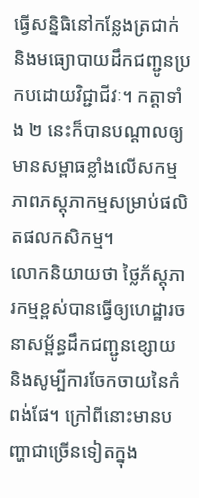ធ្វើសន្និធិនៅកន្លែងត្រជាក់ និងមធ្យោបាយដឹកជញ្ជូនប្រកបដោយវិជ្ជាជីវៈ។ កត្តាទាំង ២ នេះក៏បានបណ្តាលឲ្យមានសម្ពាធខ្លាំងលើសកម្មភាពភស្តុភាកម្មសម្រាប់ផលិតផលកសិកម្ម។
លោកនិយាយថា ថ្លៃភ័ស្តុភារកម្មខ្ពស់បានធ្វើឲ្យហេដ្ឋារចនាសម្ព័ន្ធដឹកជញ្ជូនខ្សោយ និងសូម្បីការចែកចាយនៃកំពង់ផែ។ ក្រៅពីនោះមានបញ្ហាជាច្រើនទៀតក្នុង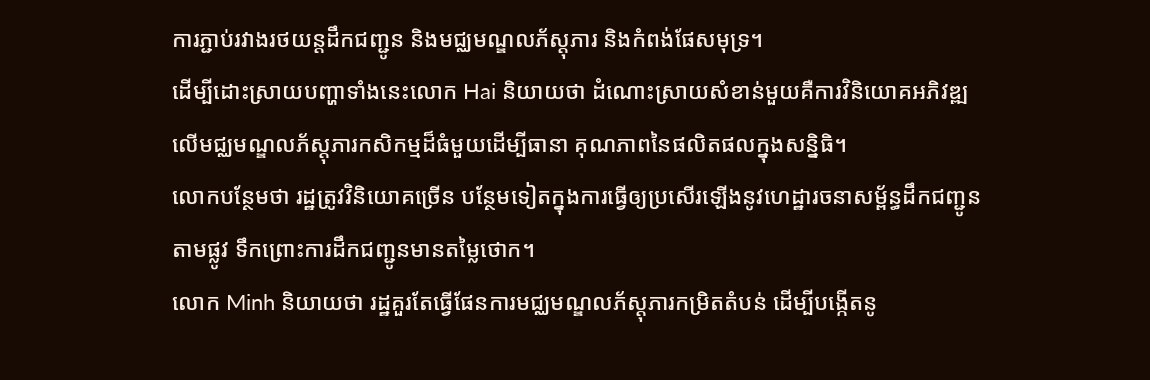ការភ្ជាប់រវាងរថយន្តដឹកជញ្ជូន និងមជ្ឈមណ្ឌលភ័ស្តុភារ និងកំពង់ផែសមុទ្រ។
ដើម្បីដោះស្រាយបញ្ហាទាំងនេះលោក Hai និយាយថា ដំណោះស្រាយសំខាន់មួយគឺការវិនិយោគអភិវឌ្ឍលើមជ្ឈមណ្ឌលភ័ស្តុភារកសិកម្មដ៏ធំមួយដើម្បីធានា គុណភាពនៃផលិតផលក្នុងសន្និធិ។
លោកបន្ថែមថា រដ្ឋត្រូវវិនិយោគច្រើន បន្ថែមទៀតក្នុងការធ្វើឲ្យប្រសើរឡើងនូវហេដ្ឋារចនាសម្ព័ន្ធដឹកជញ្ជូន តាមផ្លូវ ទឹកព្រោះការដឹកជញ្ជូនមានតម្លៃថោក។
លោក Minh និយាយថា រដ្ឋគួរតែធ្វើផែនការមជ្ឈមណ្ឌលភ័ស្តុភារកម្រិតតំបន់ ដើម្បីបង្កើតនូ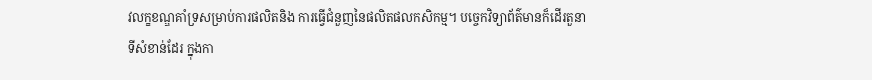វលក្ខខណ្ឌគាំទ្រសម្រាប់ការផលិតនិង ការធ្វើជំនួញនៃផលិតផលកសិកម្ម។ បច្ចេកវិទ្យាព័ត៌មានក៏ដើរតួនាទីសំខាន់ដែរ ក្នុងកា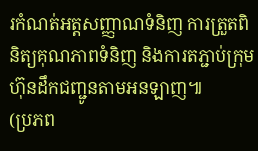រកំណត់អត្តសញ្ញាណទំនិញ ការត្រួតពិនិត្យគុណភាពទំនិញ និងការតភ្ជាប់ក្រុមហ៊ុនដឹកជញ្ជូនតាមអនឡាញ៕
(ប្រភព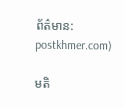ព័ត៌មាន: postkhmer.com)

មតិ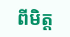ពីមិត្ត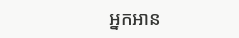អ្នកអាន